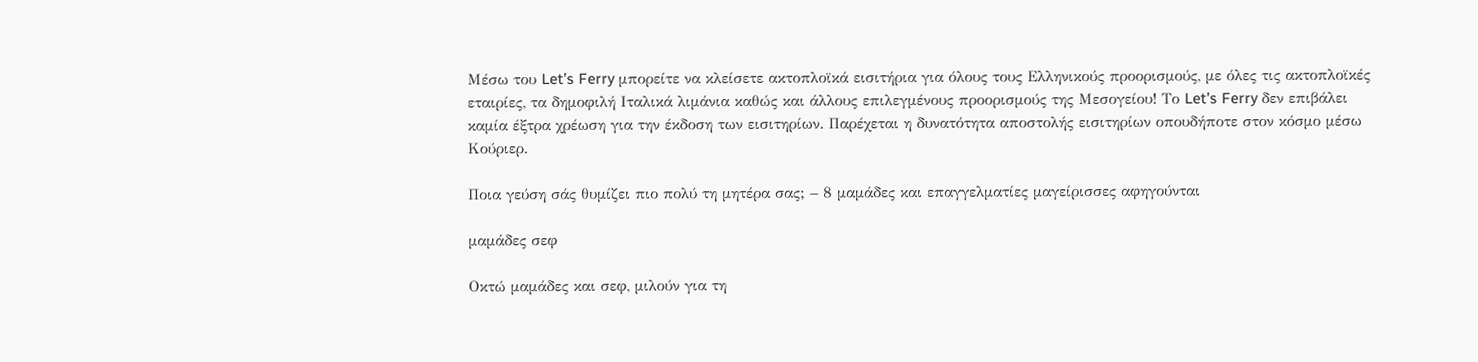Μέσω του Let’s Ferry μπορείτε να κλείσετε ακτοπλοϊκά εισιτήρια για όλους τους Ελληνικούς προορισμούς, με όλες τις ακτοπλοϊκές εταιρίες, τα δημοφιλή Ιταλικά λιμάνια καθώς και άλλους επιλεγμένους προορισμούς της Μεσογείου! Το Let’s Ferry δεν επιβάλει καμία έξτρα χρέωση για την έκδοση των εισιτηρίων. Παρέχεται η δυνατότητα αποστολής εισιτηρίων οπουδήποτε στον κόσμο μέσω Κούριερ.

Ποια γεύση σάς θυμίζει πιο πολύ τη μητέρα σας; – 8 μαμάδες και επαγγελματίες μαγείρισσες αφηγούνται

μαμάδες σεφ

Οκτώ μαμάδες και σεφ, μιλούν για τη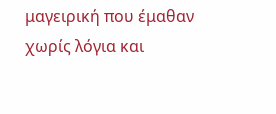μαγειρική που έμαθαν χωρίς λόγια και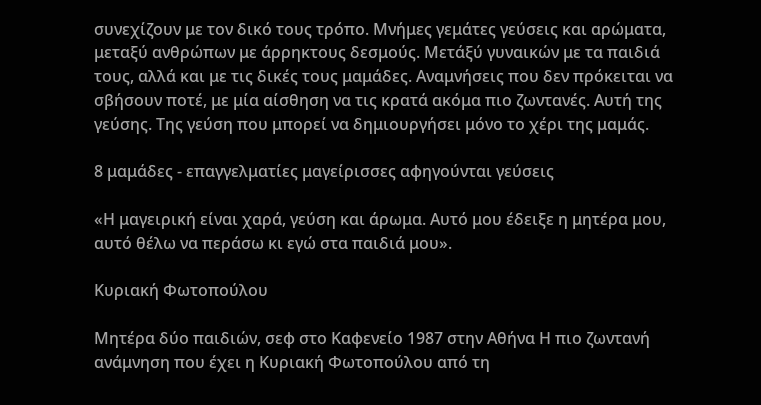συνεχίζουν με τον δικό τους τρόπο. Μνήμες γεμάτες γεύσεις και αρώματα, μεταξύ ανθρώπων με άρρηκτους δεσμούς. Μετάξύ γυναικών με τα παιδιά τους, αλλά και με τις δικές τους μαμάδες. Αναμνήσεις που δεν πρόκειται να σβήσουν ποτέ, με μία αίσθηση να τις κρατά ακόμα πιο ζωντανές. Αυτή της γεύσης. Της γεύση που μπορεί να δημιουργήσει μόνο το χέρι της μαμάς.

8 μαμάδες - επαγγελματίες μαγείρισσες αφηγούνται γεύσεις

«Η μαγειρική είναι χαρά, γεύση και άρωμα. Αυτό μου έδειξε η μητέρα μου, αυτό θέλω να περάσω κι εγώ στα παιδιά μου».

Κυριακή Φωτοπούλου

Μητέρα δύο παιδιών, σεφ στο Καφενείο 1987 στην Αθήνα Η πιο ζωντανή ανάμνηση που έχει η Κυριακή Φωτοπούλου από τη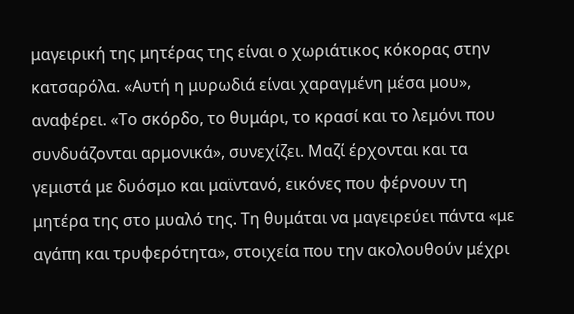μαγειρική της μητέρας της είναι ο χωριάτικος κόκορας στην κατσαρόλα. «Αυτή η μυρωδιά είναι χαραγμένη μέσα μου», αναφέρει. «Το σκόρδο, το θυμάρι, το κρασί και το λεμόνι που συνδυάζονται αρμονικά», συνεχίζει. Μαζί έρχονται και τα γεμιστά με δυόσμο και μαϊντανό, εικόνες που φέρνουν τη μητέρα της στο μυαλό της. Τη θυμάται να μαγειρεύει πάντα «με αγάπη και τρυφερότητα», στοιχεία που την ακολουθούν μέχρι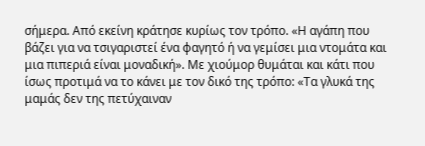σήμερα. Από εκείνη κράτησε κυρίως τον τρόπο. «Η αγάπη που βάζει για να τσιγαριστεί ένα φαγητό ή να γεμίσει μια ντομάτα και μια πιπεριά είναι μοναδική». Με χιούμορ θυμάται και κάτι που ίσως προτιμά να το κάνει με τον δικό της τρόπο: «Τα γλυκά της μαμάς δεν της πετύχαιναν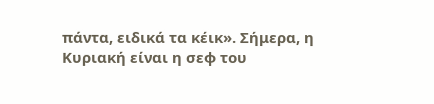πάντα, ειδικά τα κέικ». Σήμερα, η Κυριακή είναι η σεφ του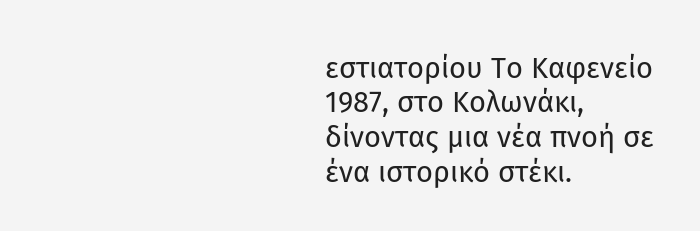εστιατορίου Το Καφενείο 1987, στο Κολωνάκι, δίνοντας μια νέα πνοή σε ένα ιστορικό στέκι.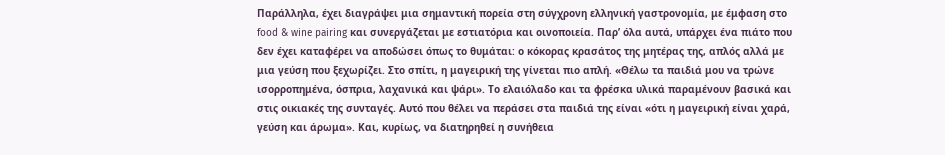Παράλληλα, έχει διαγράψει μια σημαντική πορεία στη σύγχρονη ελληνική γαστρονομία, με έμφαση στο food & wine pairing και συνεργάζεται με εστιατόρια και οινοποιεία. Παρ’ όλα αυτά, υπάρχει ένα πιάτο που δεν έχει καταφέρει να αποδώσει όπως το θυμάται: ο κόκορας κρασάτος της μητέρας της, απλός αλλά με μια γεύση που ξεχωρίζει. Στο σπίτι, η μαγειρική της γίνεται πιο απλή. «Θέλω τα παιδιά μου να τρώνε ισορροπημένα, όσπρια, λαχανικά και ψάρι». Το ελαιόλαδο και τα φρέσκα υλικά παραμένουν βασικά και στις οικιακές της συνταγές. Αυτό που θέλει να περάσει στα παιδιά της είναι «ότι η μαγειρική είναι χαρά, γεύση και άρωμα». Και, κυρίως, να διατηρηθεί η συνήθεια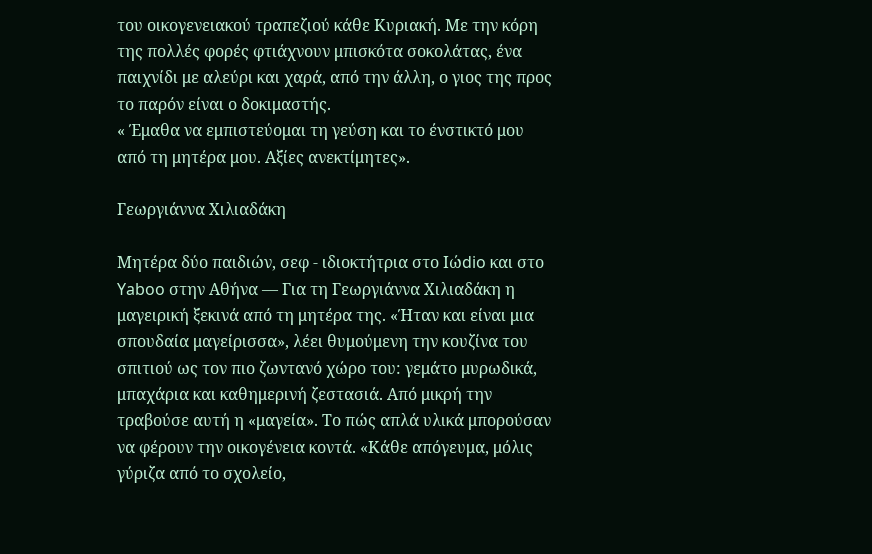του οικογενειακού τραπεζιού κάθε Κυριακή. Με την κόρη της πολλές φορές φτιάχνουν μπισκότα σοκολάτας, ένα παιχνίδι με αλεύρι και χαρά, από την άλλη, ο γιος της προς το παρόν είναι ο δοκιμαστής.
« Έμαθα να εμπιστεύομαι τη γεύση και το ένστικτό μου από τη μητέρα μου. Αξίες ανεκτίμητες».

Γεωργιάννα Χιλιαδάκη

Μητέρα δύο παιδιών, σεφ - ιδιοκτήτρια στο Ιώdio και στο Yaboo στην Αθήνα — Για τη Γεωργιάννα Χιλιαδάκη η μαγειρική ξεκινά από τη μητέρα της. «Ήταν και είναι μια σπουδαία μαγείρισσα», λέει θυμούμενη την κουζίνα του σπιτιού ως τον πιο ζωντανό χώρο του: γεμάτο μυρωδικά, μπαχάρια και καθημερινή ζεστασιά. Από μικρή την τραβούσε αυτή η «μαγεία». Το πώς απλά υλικά μπορούσαν να φέρουν την οικογένεια κοντά. «Κάθε απόγευμα, μόλις γύριζα από το σχολείο,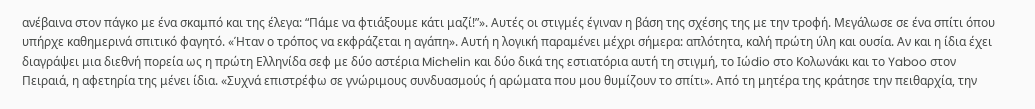ανέβαινα στον πάγκο με ένα σκαμπό και της έλεγα: “Πάμε να φτιάξουμε κάτι μαζί!”». Αυτές οι στιγμές έγιναν η βάση της σχέσης της με την τροφή. Μεγάλωσε σε ένα σπίτι όπου υπήρχε καθημερινά σπιτικό φαγητό. «Ήταν ο τρόπος να εκφράζεται η αγάπη». Αυτή η λογική παραμένει μέχρι σήμερα: απλότητα, καλή πρώτη ύλη και ουσία. Αν και η ίδια έχει διαγράψει μια διεθνή πορεία ως η πρώτη Ελληνίδα σεφ με δύο αστέρια Michelin και δύο δικά της εστιατόρια αυτή τη στιγμή, το Iώdio στο Κολωνάκι και το Yaboo στον Πειραιά, η αφετηρία της μένει ίδια. «Συχνά επιστρέφω σε γνώριμους συνδυασμούς ή αρώματα που μου θυμίζουν το σπίτι». Από τη μητέρα της κράτησε την πειθαρχία, την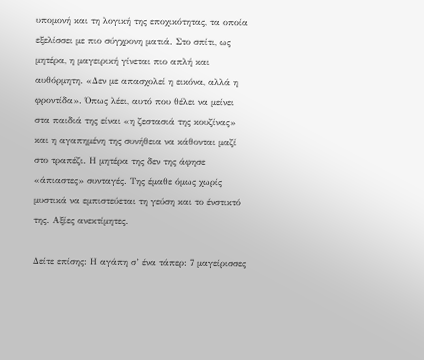υπομονή και τη λογική της εποχικότητας, τα οποία εξελίσσει με πιο σύγχρονη ματιά. Στο σπίτι, ως μητέρα, η μαγειρική γίνεται πιο απλή και αυθόρμητη. «Δεν με απασχολεί η εικόνα, αλλά η φροντίδα». Όπως λέει, αυτό που θέλει να μείνει στα παιδιά της είναι «η ζεστασιά της κουζίνας» και η αγαπημένη της συνήθεια να κάθονται μαζί στο τραπέζι. Η μητέρα της δεν της άφησε «άπιαστες» συνταγές. Της έμαθε όμως χωρίς μυστικά να εμπιστεύεται τη γεύση και το ένστικτό της. Αξίες ανεκτίμητες.

Δείτε επίσης: Η αγάπη σ’ ένα τάπερ: 7 μαγείρισσες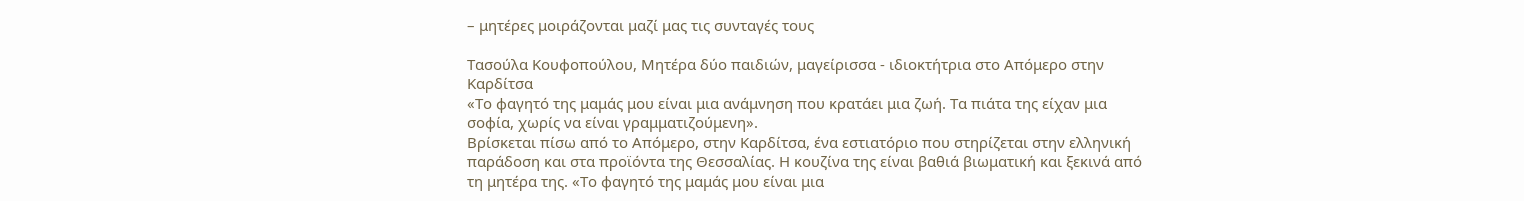– μητέρες μοιράζονται μαζί μας τις συνταγές τους

Τασούλα Κουφοπούλου, Μητέρα δύο παιδιών, μαγείρισσα - ιδιοκτήτρια στο Απόμερο στην Καρδίτσα
«Το φαγητό της μαμάς μου είναι μια ανάμνηση που κρατάει μια ζωή. Τα πιάτα της είχαν μια σοφία, χωρίς να είναι γραμματιζούμενη».
Βρίσκεται πίσω από το Απόμερο, στην Καρδίτσα, ένα εστιατόριο που στηρίζεται στην ελληνική παράδοση και στα προϊόντα της Θεσσαλίας. Η κουζίνα της είναι βαθιά βιωματική και ξεκινά από τη μητέρα της. «Το φαγητό της μαμάς μου είναι μια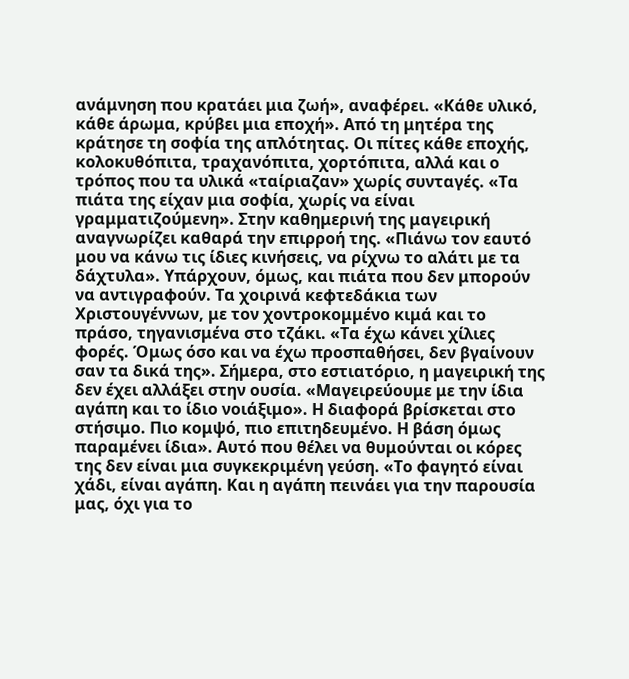ανάμνηση που κρατάει μια ζωή», αναφέρει. «Κάθε υλικό, κάθε άρωμα, κρύβει μια εποχή». Από τη μητέρα της κράτησε τη σοφία της απλότητας. Οι πίτες κάθε εποχής, κολοκυθόπιτα, τραχανόπιτα, χορτόπιτα, αλλά και ο τρόπος που τα υλικά «ταίριαζαν» χωρίς συνταγές. «Τα πιάτα της είχαν μια σοφία, χωρίς να είναι γραμματιζούμενη». Στην καθημερινή της μαγειρική αναγνωρίζει καθαρά την επιρροή της. «Πιάνω τον εαυτό μου να κάνω τις ίδιες κινήσεις, να ρίχνω το αλάτι με τα δάχτυλα». Υπάρχουν, όμως, και πιάτα που δεν μπορούν να αντιγραφούν. Τα χοιρινά κεφτεδάκια των Χριστουγέννων, με τον χοντροκομμένο κιμά και το πράσο, τηγανισμένα στο τζάκι. «Τα έχω κάνει χίλιες φορές. Όμως όσο και να έχω προσπαθήσει, δεν βγαίνουν σαν τα δικά της». Σήμερα, στο εστιατόριο, η μαγειρική της δεν έχει αλλάξει στην ουσία. «Μαγειρεύουμε με την ίδια αγάπη και το ίδιο νοιάξιμο». Η διαφορά βρίσκεται στο στήσιμο. Πιο κομψό, πιο επιτηδευμένο. Η βάση όμως παραμένει ίδια». Αυτό που θέλει να θυμούνται οι κόρες της δεν είναι μια συγκεκριμένη γεύση. «Το φαγητό είναι χάδι, είναι αγάπη. Και η αγάπη πεινάει για την παρουσία μας, όχι για το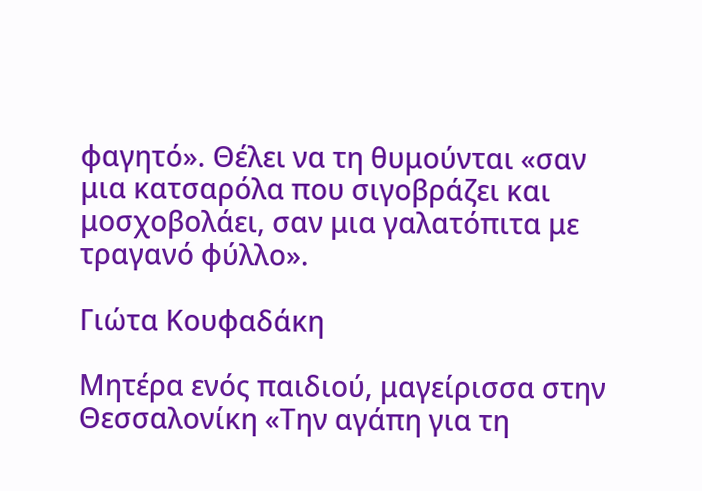φαγητό». Θέλει να τη θυμούνται «σαν μια κατσαρόλα που σιγοβράζει και μοσχοβολάει, σαν μια γαλατόπιτα με τραγανό φύλλο».

Γιώτα Κουφαδάκη

Μητέρα ενός παιδιού, μαγείρισσα στην Θεσσαλονίκη «Την αγάπη για τη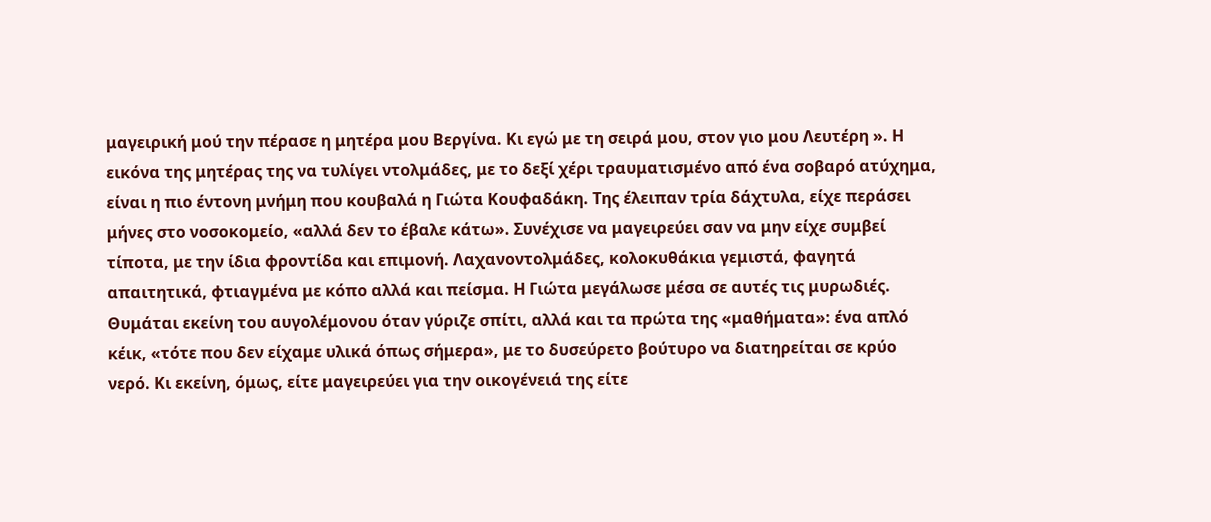μαγειρική μού την πέρασε η μητέρα μου Βεργίνα. Κι εγώ με τη σειρά μου, στον γιο μου Λευτέρη ». Η εικόνα της μητέρας της να τυλίγει ντολμάδες, με το δεξί χέρι τραυματισμένο από ένα σοβαρό ατύχημα, είναι η πιο έντονη μνήμη που κουβαλά η Γιώτα Κουφαδάκη. Της έλειπαν τρία δάχτυλα, είχε περάσει μήνες στο νοσοκομείο, «αλλά δεν το έβαλε κάτω». Συνέχισε να μαγειρεύει σαν να μην είχε συμβεί τίποτα, με την ίδια φροντίδα και επιμονή. Λαχανοντολμάδες, κολοκυθάκια γεμιστά, φαγητά απαιτητικά, φτιαγμένα με κόπο αλλά και πείσμα. Η Γιώτα μεγάλωσε μέσα σε αυτές τις μυρωδιές. Θυμάται εκείνη του αυγολέμονου όταν γύριζε σπίτι, αλλά και τα πρώτα της «μαθήματα»: ένα απλό κέικ, «τότε που δεν είχαμε υλικά όπως σήμερα», με το δυσεύρετο βούτυρο να διατηρείται σε κρύο νερό. Κι εκείνη, όμως, είτε μαγειρεύει για την οικογένειά της είτε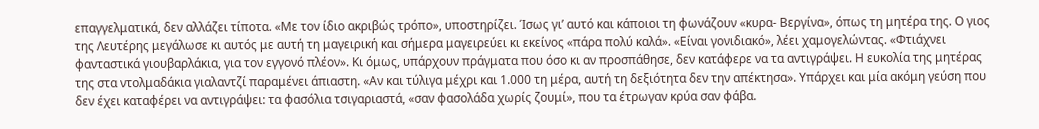επαγγελματικά, δεν αλλάζει τίποτα. «Με τον ίδιο ακριβώς τρόπο», υποστηρίζει. Ίσως γι’ αυτό και κάποιοι τη φωνάζουν «κυρα- Βεργίνα», όπως τη μητέρα της. Ο γιος της Λευτέρης μεγάλωσε κι αυτός με αυτή τη μαγειρική και σήμερα μαγειρεύει κι εκείνος «πάρα πολύ καλά». «Είναι γονιδιακό», λέει χαμογελώντας. «Φτιάχνει φανταστικά γιουβαρλάκια, για τον εγγονό πλέον». Κι όμως, υπάρχουν πράγματα που όσο κι αν προσπάθησε, δεν κατάφερε να τα αντιγράψει. Η ευκολία της μητέρας της στα ντολμαδάκια γιαλαντζί παραμένει άπιαστη. «Αν και τύλιγα μέχρι και 1.000 τη μέρα, αυτή τη δεξιότητα δεν την απέκτησα». Υπάρχει και μία ακόμη γεύση που δεν έχει καταφέρει να αντιγράψει: τα φασόλια τσιγαριαστά, «σαν φασολάδα χωρίς ζουμί», που τα έτρωγαν κρύα σαν φάβα.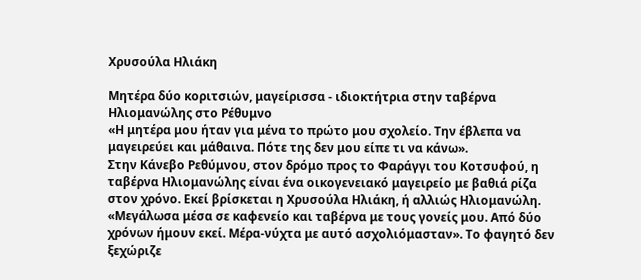Χρυσούλα Ηλιάκη

Μητέρα δύο κοριτσιών, μαγείρισσα - ιδιοκτήτρια στην ταβέρνα Ηλιομανώλης στο Ρέθυμνο
«Η μητέρα μου ήταν για μένα το πρώτο μου σχολείο. Την έβλεπα να μαγειρεύει και μάθαινα. Πότε της δεν μου είπε τι να κάνω».
Στην Κάνεβο Ρεθύμνου, στον δρόμο προς το Φαράγγι του Κοτσυφού, η ταβέρνα Ηλιομανώλης είναι ένα οικογενειακό μαγειρείο με βαθιά ρίζα στον χρόνο. Εκεί βρίσκεται η Χρυσούλα Ηλιάκη, ή αλλιώς Ηλιομανώλη. «Μεγάλωσα μέσα σε καφενείο και ταβέρνα με τους γονείς μου. Από δύο χρόνων ήμουν εκεί. Μέρα-νύχτα με αυτό ασχολιόμασταν». Το φαγητό δεν ξεχώριζε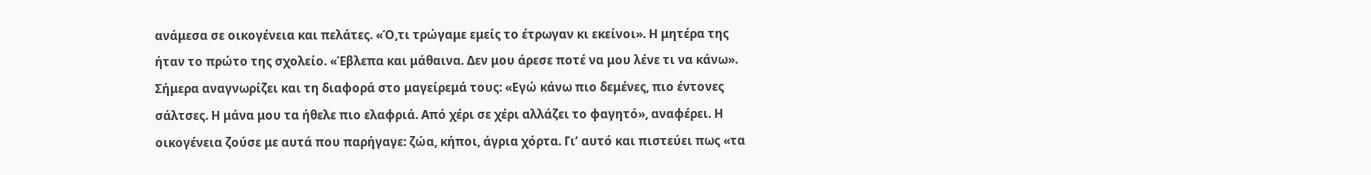ανάμεσα σε οικογένεια και πελάτες. «Ό,τι τρώγαμε εμείς το έτρωγαν κι εκείνοι». Η μητέρα της ήταν το πρώτο της σχολείο. «Έβλεπα και μάθαινα. Δεν μου άρεσε ποτέ να μου λένε τι να κάνω». Σήμερα αναγνωρίζει και τη διαφορά στο μαγείρεμά τους: «Εγώ κάνω πιο δεμένες, πιο έντονες σάλτσες. Η μάνα μου τα ήθελε πιο ελαφριά. Από χέρι σε χέρι αλλάζει το φαγητό», αναφέρει. Η οικογένεια ζούσε με αυτά που παρήγαγε: ζώα, κήποι, άγρια χόρτα. Γι’ αυτό και πιστεύει πως «τα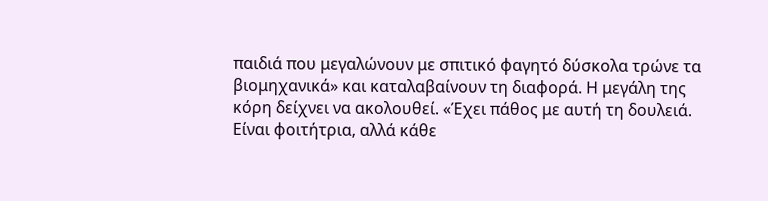παιδιά που μεγαλώνουν με σπιτικό φαγητό δύσκολα τρώνε τα βιομηχανικά» και καταλαβαίνουν τη διαφορά. Η μεγάλη της κόρη δείχνει να ακολουθεί. «Έχει πάθος με αυτή τη δουλειά. Είναι φοιτήτρια, αλλά κάθε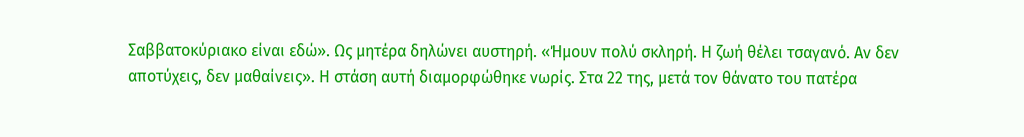Σαββατοκύριακο είναι εδώ». Ως μητέρα δηλώνει αυστηρή. «Ήμουν πολύ σκληρή. Η ζωή θέλει τσαγανό. Αν δεν αποτύχεις, δεν μαθαίνεις». Η στάση αυτή διαμορφώθηκε νωρίς. Στα 22 της, μετά τον θάνατο του πατέρα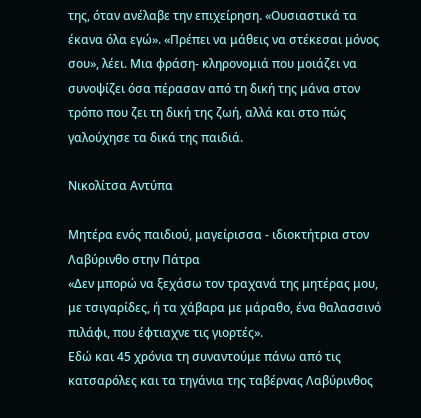της, όταν ανέλαβε την επιχείρηση. «Ουσιαστικά τα έκανα όλα εγώ». «Πρέπει να μάθεις να στέκεσαι μόνος σου», λέει. Μια φράση- κληρονομιά που μοιάζει να συνοψίζει όσα πέρασαν από τη δική της μάνα στον τρόπο που ζει τη δική της ζωή, αλλά και στο πώς γαλούχησε τα δικά της παιδιά.

Νικολίτσα Αντύπα

Μητέρα ενός παιδιού, μαγείρισσα - ιδιοκτήτρια στον Λαβύρινθο στην Πάτρα
«Δεν μπορώ να ξεχάσω τον τραχανά της μητέρας μου, με τσιγαρίδες, ή τα χάβαρα με μάραθο, ένα θαλασσινό πιλάφι, που έφτιαχνε τις γιορτές».
Εδώ και 45 χρόνια τη συναντούμε πάνω από τις κατσαρόλες και τα τηγάνια της ταβέρνας Λαβύρινθος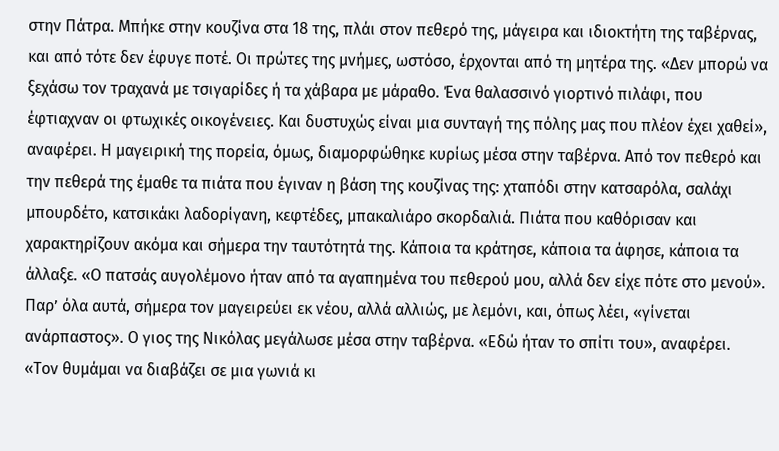στην Πάτρα. Μπήκε στην κουζίνα στα 18 της, πλάι στον πεθερό της, μάγειρα και ιδιοκτήτη της ταβέρνας, και από τότε δεν έφυγε ποτέ. Οι πρώτες της μνήμες, ωστόσο, έρχονται από τη μητέρα της. «Δεν μπορώ να ξεχάσω τον τραχανά με τσιγαρίδες ή τα χάβαρα με μάραθο. Ένα θαλασσινό γιορτινό πιλάφι, που έφτιαχναν οι φτωχικές οικογένειες. Και δυστυχώς είναι μια συνταγή της πόλης μας που πλέον έχει χαθεί», αναφέρει. Η μαγειρική της πορεία, όμως, διαμορφώθηκε κυρίως μέσα στην ταβέρνα. Από τον πεθερό και την πεθερά της έμαθε τα πιάτα που έγιναν η βάση της κουζίνας της: χταπόδι στην κατσαρόλα, σαλάχι μπουρδέτο, κατσικάκι λαδορίγανη, κεφτέδες, μπακαλιάρο σκορδαλιά. Πιάτα που καθόρισαν και χαρακτηρίζουν ακόμα και σήμερα την ταυτότητά της. Κάποια τα κράτησε, κάποια τα άφησε, κάποια τα άλλαξε. «Ο πατσάς αυγολέμονο ήταν από τα αγαπημένα του πεθερού μου, αλλά δεν είχε πότε στο μενού». Παρ’ όλα αυτά, σήμερα τον μαγειρεύει εκ νέου, αλλά αλλιώς, με λεμόνι, και, όπως λέει, «γίνεται ανάρπαστος». Ο γιος της Νικόλας μεγάλωσε μέσα στην ταβέρνα. «Εδώ ήταν το σπίτι του», αναφέρει. «Τον θυμάμαι να διαβάζει σε μια γωνιά κι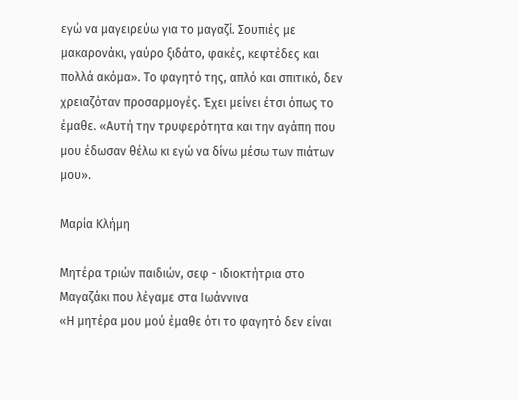εγώ να μαγειρεύω για το μαγαζί. Σουπιές με μακαρονάκι, γαύρο ξιδάτο, φακές, κεφτέδες και πολλά ακόμα». Το φαγητό της, απλό και σπιτικό, δεν χρειαζόταν προσαρμογές. Έχει μείνει έτσι όπως το έμαθε. «Αυτή την τρυφερότητα και την αγάπη που μου έδωσαν θέλω κι εγώ να δίνω μέσω των πιάτων μου».

Μαρία Κλήμη

Μητέρα τριών παιδιών, σεφ - ιδιοκτήτρια στο Μαγαζάκι που λέγαμε στα Ιωάννινα
«Η μητέρα μου μού έμαθε ότι το φαγητό δεν είναι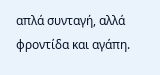απλά συνταγή, αλλά φροντίδα και αγάπη.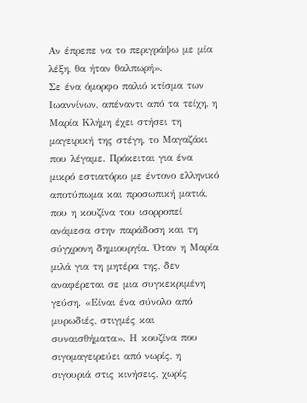Αν έπρεπε να το περιγράψω με μία λέξη, θα ήταν θαλπωρή».
Σε ένα όμορφο παλιό κτίσμα των Ιωαννίνων, απέναντι από τα τείχη, η Μαρία Κλήμη έχει στήσει τη μαγειρική της στέγη, το Μαγαζάκι που λέγαμε. Πρόκειται για ένα μικρό εστιατόριο με έντονο ελληνικό αποτύπωμα και προσωπική ματιά, που η κουζίνα του ισορροπεί ανάμεσα στην παράδοση και τη σύγχρονη δημιουργία. Όταν η Μαρία μιλά για τη μητέρα της, δεν αναφέρεται σε μια συγκεκριμένη γεύση. «Είναι ένα σύνολο από μυρωδιές, στιγμές και συναισθήματα». Η κουζίνα που σιγομαγειρεύει από νωρίς, η σιγουριά στις κινήσεις, χωρίς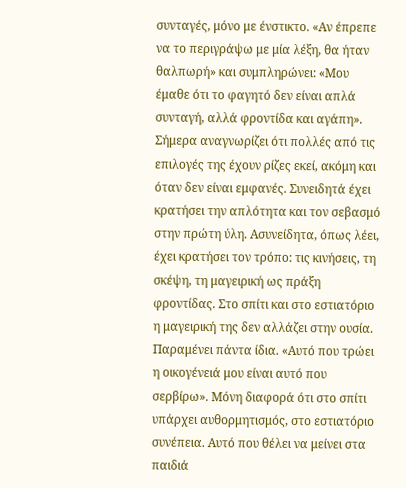συνταγές, μόνο με ένστικτο. «Αν έπρεπε να το περιγράψω με μία λέξη, θα ήταν θαλπωρή» και συμπληρώνει: «Μου έμαθε ότι το φαγητό δεν είναι απλά συνταγή, αλλά φροντίδα και αγάπη». Σήμερα αναγνωρίζει ότι πολλές από τις επιλογές της έχουν ρίζες εκεί, ακόμη και όταν δεν είναι εμφανές. Συνειδητά έχει κρατήσει την απλότητα και τον σεβασμό στην πρώτη ύλη. Ασυνείδητα, όπως λέει, έχει κρατήσει τον τρόπο: τις κινήσεις, τη σκέψη, τη μαγειρική ως πράξη φροντίδας. Στο σπίτι και στο εστιατόριο η μαγειρική της δεν αλλάζει στην ουσία. Παραμένει πάντα ίδια. «Αυτό που τρώει η οικογένειά μου είναι αυτό που σερβίρω». Μόνη διαφορά ότι στο σπίτι υπάρχει αυθορμητισμός, στο εστιατόριο συνέπεια. Αυτό που θέλει να μείνει στα παιδιά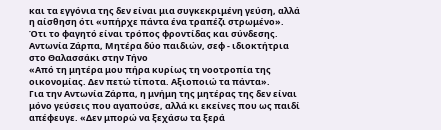και τα εγγόνια της δεν είναι μια συγκεκριμένη γεύση, αλλά η αίσθηση ότι «υπήρχε πάντα ένα τραπέζι στρωμένο». Ότι το φαγητό είναι τρόπος φροντίδας και σύνδεσης. Αντωνία Ζάρπα, Μητέρα δύο παιδιών, σεφ - ιδιοκτήτρια στο Θαλασσάκι στην Τήνο
«Από τη μητέρα μου πήρα κυρίως τη νοοτροπία της οικονομίας. Δεν πετώ τίποτα. Αξιοποιώ τα πάντα».
Για την Αντωνία Ζάρπα, η μνήμη της μητέρας της δεν είναι μόνο γεύσεις που αγαπούσε, αλλά κι εκείνες που ως παιδί απέφευγε. «Δεν μπορώ να ξεχάσω τα ξερά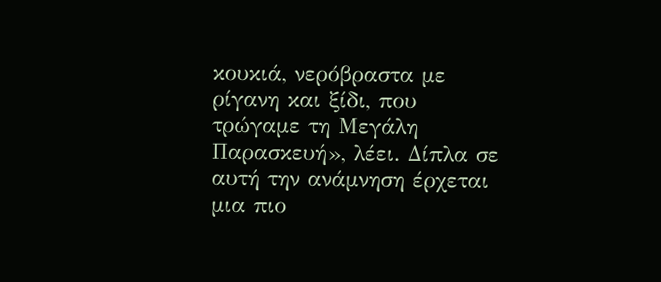κουκιά, νερόβραστα με ρίγανη και ξίδι, που τρώγαμε τη Μεγάλη Παρασκευή», λέει. Δίπλα σε αυτή την ανάμνηση έρχεται μια πιο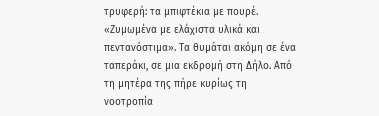τρυφερή: τα μπιφτέκια με πουρέ. «Ζυμωμένα με ελάχιστα υλικά και πεντανόστιμα». Τα θυμάται ακόμη σε ένα ταπεράκι, σε μια εκδρομή στη Δήλο. Από τη μητέρα της πήρε κυρίως τη νοοτροπία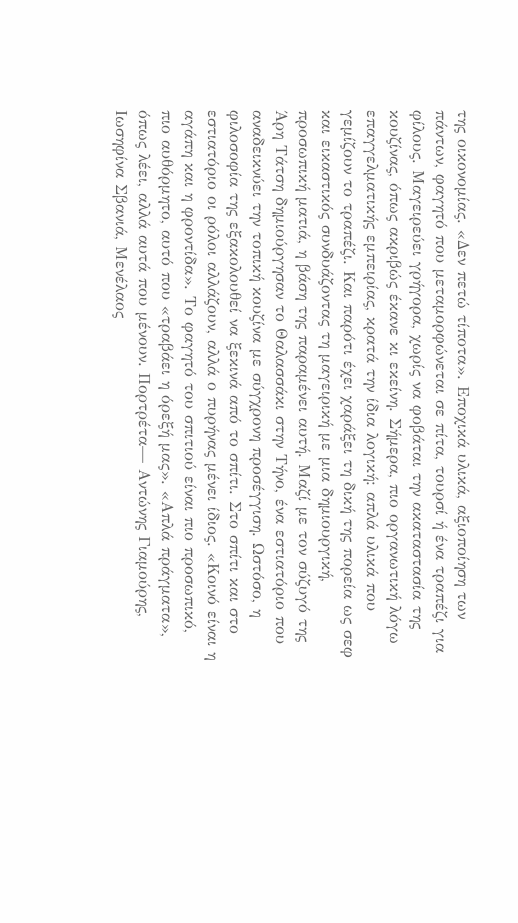της οικονομίας. «Δεν πετώ τίποτα». Εποχικά υλικά, αξιοποίηση των πάντων, φαγητό που μεταμορφώνεται σε πίτα, τουρσί ή ένα τραπέζι για φίλους. Μαγειρεύει γρήγορα, χωρίς να φοβάται την ακαταστασία της κουζίνας, όπως ακριβώς έκανε κι εκείνη. Σήμερα, πιο οργανωτική λόγω επαγγελματικής εμπειρίας, κρατά την ίδια λογική: απλά υλικά που γεμίζουν το τραπέζι. Και παρότι έχει χαράξει τη δική της πορεία ως σεφ και εικαστικός συνδυάζοντας τη μαγειρική με μια δημιουργική, προσωπική ματιά, η βάση της παραμένει αυτή. Μαζί με τον σύζυγό της Άρη Τάτση δημιούργησαν το Θαλασσάκι στην Τήνο, ένα εστιατόριο που αναδεικνύει την τοπική κουζίνα με σύγχρονη προσέγγιση. Ωστόσο, η φιλοσοφία της εξακολουθεί να ξεκινά από το σπίτι. Στο σπίτι και στο εστιατόριο οι ρόλοι αλλάζουν, αλλά ο πυρήνας μένει ίδιος. «Κοινό είναι η αγάπη και η φροντίδα». Το φαγητό του σπιτιού είναι πιο προσωπικό, πιο αυθόρμητο, αυτό που «τραβάει η όρεξή μας». «Απλά πράγματα», όπως λέει, αλλά αυτά που μένουν. Πορτρέτα— Αντώνης Γιαμούρης, Ιωσηφίνα Σβανιά, Μενέλαος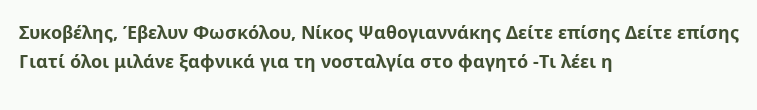Συκοβέλης, Έβελυν Φωσκόλου, Νίκος Ψαθογιαννάκης Δείτε επίσης Δείτε επίσης Γιατί όλοι μιλάνε ξαφνικά για τη νοσταλγία στο φαγητό -Τι λέει η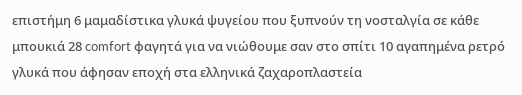επιστήμη 6 μαμαδίστικα γλυκά ψυγείου που ξυπνούν τη νοσταλγία σε κάθε μπουκιά 28 comfort φαγητά για να νιώθουμε σαν στο σπίτι 10 αγαπημένα ρετρό γλυκά που άφησαν εποχή στα ελληνικά ζαχαροπλαστεία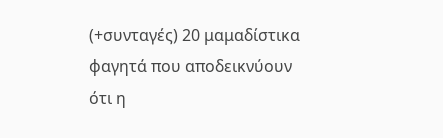(+συνταγές) 20 μαμαδίστικα φαγητά που αποδεικνύουν ότι η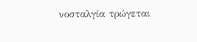νοσταλγία τρώγεται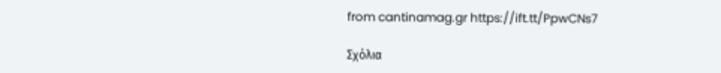from cantinamag.gr https://ift.tt/PpwCNs7

Σχόλια